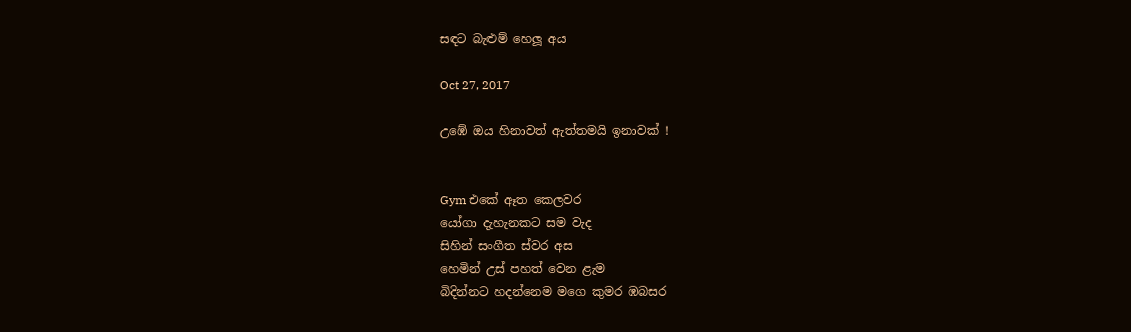සඳට බැළුම් හෙලූ අය

Oct 27, 2017

උඹේ ඔය හිනාවත් ඇත්තමයි ඉනාවක් !


Gym එකේ ඈත කෙලවර
යෝගා දැහැනකට සම වැද
සිහින් සංගීත ස්වර අස
හෙමින් උස් පහත් වෙන ළැම
බිදින්නට හදන්නෙම මගෙ කුමර ඹබසර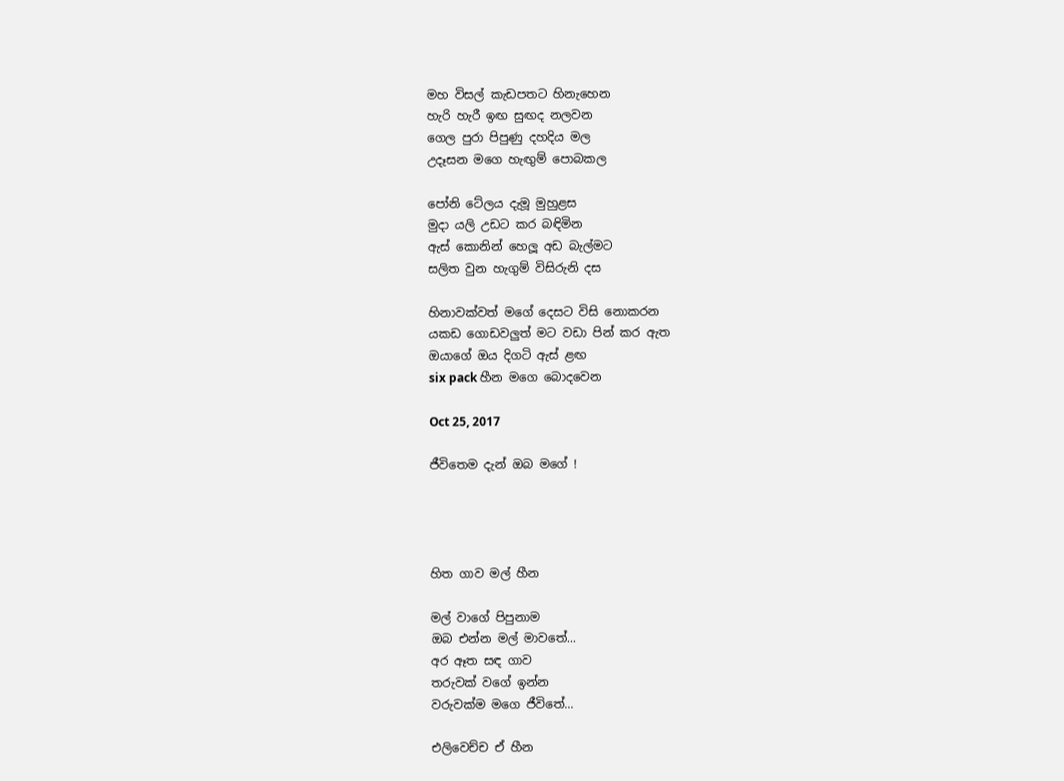මහ විසල් කැඩපතට හිනැහෙන
හැරි හැරී ඉඟ සුඟද නලවන
ගෙල පුරා පිපුණු දහදිය මල
උදෑසන මගෙ හැඟුම් පොබකල

පෝනි ටේලය දැමූ මුහුළස
මුදා යලි උඩට කර බඳිමින
ඇස් කොනින් හෙලූ අඩ බැල්මට
සලිත වුන හැගුම් විසිරුනි දස

හිනාවක්වත් මගේ දෙසට විසි නොකරන
යකඩ ගොඩවලුත් මට වඩා පින් කර ඇත
ඔයාගේ ඔය දිගටි ඇස් ළඟ
six pack හීන මගෙ බොදවෙන

Oct 25, 2017

ජීවිතෙම දැන් ඔබ මගේ !




හිත ගාව මල් හීන

මල් වාගේ පිපුනාම
ඔබ එන්න මල් මාවතේ...
අර ඈත සඳ ගාව
තරුවක් වගේ ඉන්න
වරුවක්ම මගෙ ජීවිතේ...

එලිවෙච්ච ඒ හීන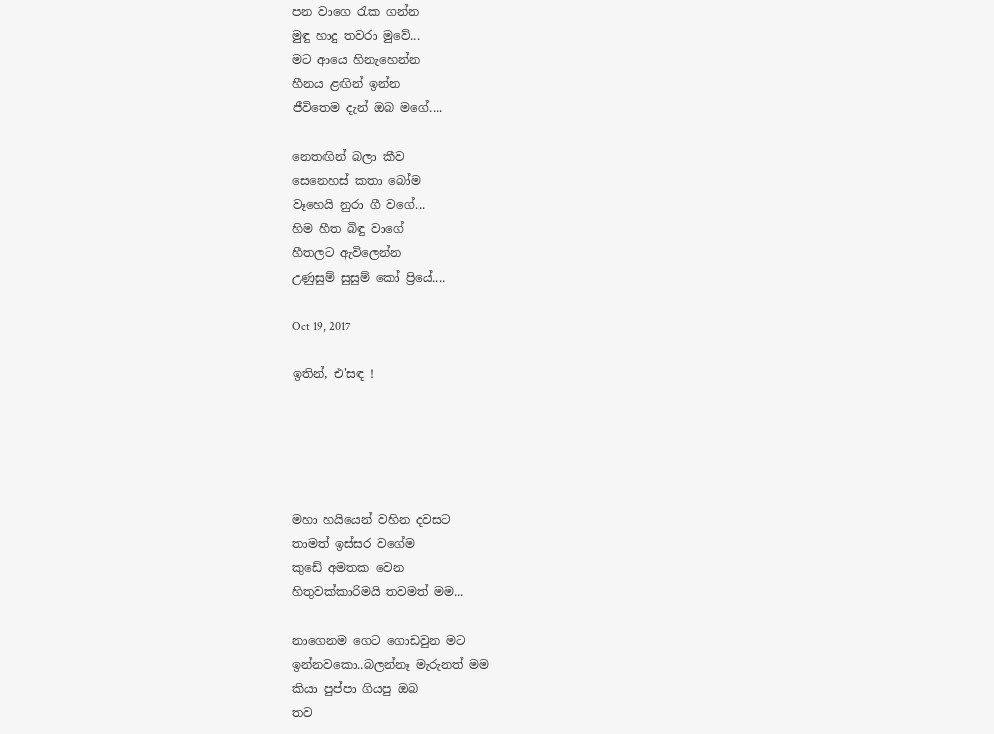පන වාගෙ රැක ගන්න
මුඳු හාදු තවරා මුවේ...
මට ආයෙ හිනැහෙන්න
හීනය ළඟින් ඉන්න
ජීවිතෙම දැන් ඔබ මගේ....

නෙතඟින් බලා කීව
සෙනෙහස් කතා බෝම
වෑහෙයි නුරා ගී වගේ...
හිම හීත බිඳු වාගේ
හීතලට ඇවිලෙන්න
උණුසුම් සුසුම් කෝ ප්‍රියේ....

Oct 19, 2017

ඉතින්, එ'සඳ !





මහා හයියෙන් වහින දවසට
තාමත් ඉස්සර වගේම
කුඩේ අමතක වෙන
හිතුවක්කාරිමයි තවමත් මම...

නාගෙනම ගෙට ගොඩවුන මට
ඉන්නවකො..බලන්නෑ මැරුනත් මම
කියා පුප්පා ගියපු ඔබ
තව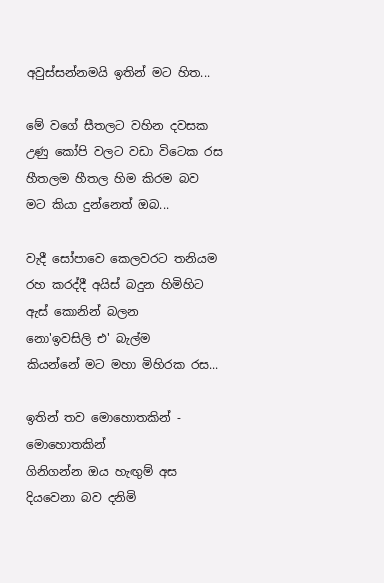අවුස්සන්නමයි ඉතින් මට හිත...

මේ වගේ සීතලට වහින දවසක
උණු කෝපි වලට වඩා විටෙක රස
හීතලම හීතල හිම කිරම බව
මට කියා දුන්නෙත් ඔබ...

වැදී සෝපාවෙ කෙලවරට තනියම
රහ කරද්දී අයිස් බදුන හිමිහිට
ඇස් කොනින් බලන
නො'ඉවසිලි එ' බැල්ම
කියන්නේ මට මහා මිහිරක රස...

ඉතින් තව මොහොතකින් - මොහොතකින්
ගිනිගන්න ඔය හැඟුම් අස
දියවෙනා බව දනිමි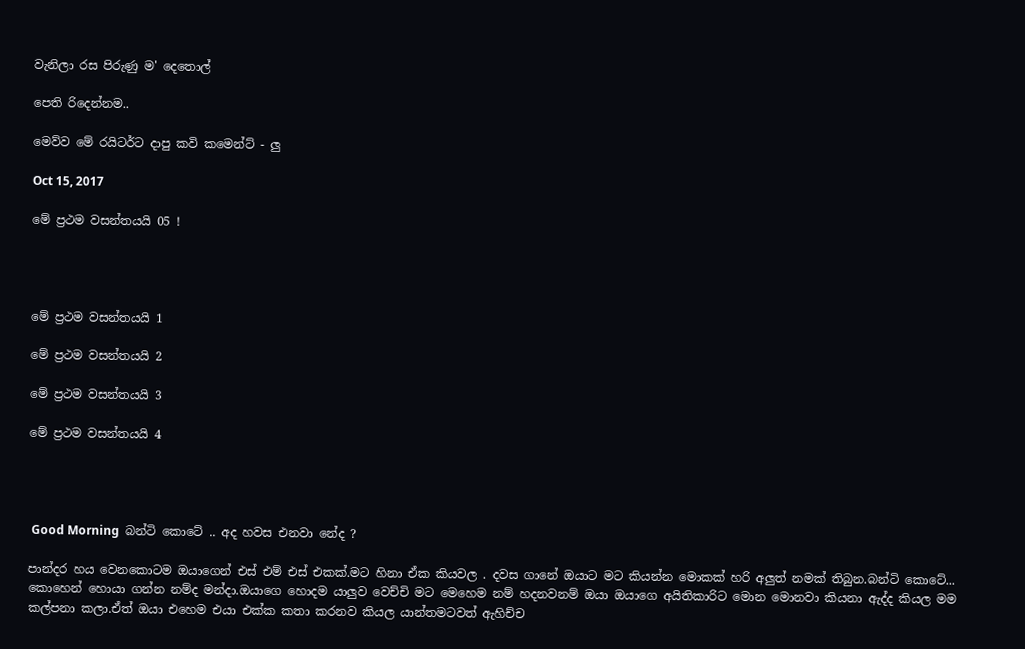වැනිලා රස පිරුණු ම' දෙතොල්

පෙති රිදෙන්නම..

මෙව්ව මේ රයිටර්ට දාපු කවි කමෙන්ට් - ලු

Oct 15, 2017

මේ ප්‍රථම වසන්තයයි 05 !




මේ ප්‍රථම වසන්තයයි 1

මේ ප්‍රථම වසන්තයයි 2

මේ ප්‍රථම වසන්තයයි 3

මේ ප්‍රථම වසන්තයයි 4




 Good Morning  බන්ටි කොටේ .. අද හවස එනවා නේද ?

පාන්දර හය වෙනකොටම ඔයාගෙන් එස් එම් එස් එකක්.මට හිනා ඒක කියවල . දවස ගානේ ඔයාට මට කියන්න මොකක් හරි අලුත් නමක් තිබුන.බන්ටි කොටේ... කොහෙන් හොයා ගන්න නම්ද මන්දා.ඔයාගෙ හොදම යාලුව වෙච්චි මට මෙහෙම නම් හදනවනම් ඔයා ඔයාගෙ අයිතිකාරිට මොන මොනවා කියනා ඇද්ද කියල මම කල්පනා කලා.ඒත් ඔයා එහෙම එයා එක්ක කතා කරනව කියල යාන්තමටවත් ඇහිච්ච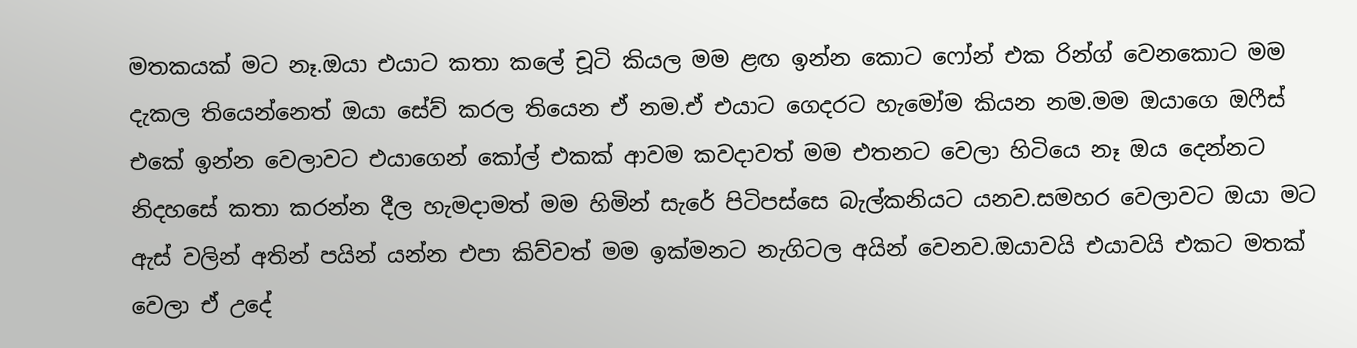මතකයක් මට නෑ.ඔයා එයාට කතා කලේ චූටි කියල මම ළඟ ඉන්න කොට ෆෝන් එක රින්ග් වෙනකොට මම දැකල තියෙන්නෙත් ඔයා සේව් කරල තියෙන ඒ නම.ඒ එයාට ගෙදරට හැමෝම කියන නම.මම ඔයාගෙ ඔෆීස් එකේ ඉන්න වෙලාවට එයාගෙන් කෝල් එකක් ආවම කවදාවත් මම එතනට වෙලා හිටියෙ නෑ ඔය දෙන්නට නිදහසේ කතා කරන්න දීල හැමදාමත් මම හිමින් සැරේ පිටිපස්සෙ බැල්කනියට යනව.සමහර වෙලාවට ඔයා මට ඇස් වලින් අතින් පයින් යන්න එපා කිව්වත් මම ඉක්මනට නැගිටල අයින් වෙනව.ඔයාවයි එයාවයි එකට මතක් වෙලා ඒ උදේ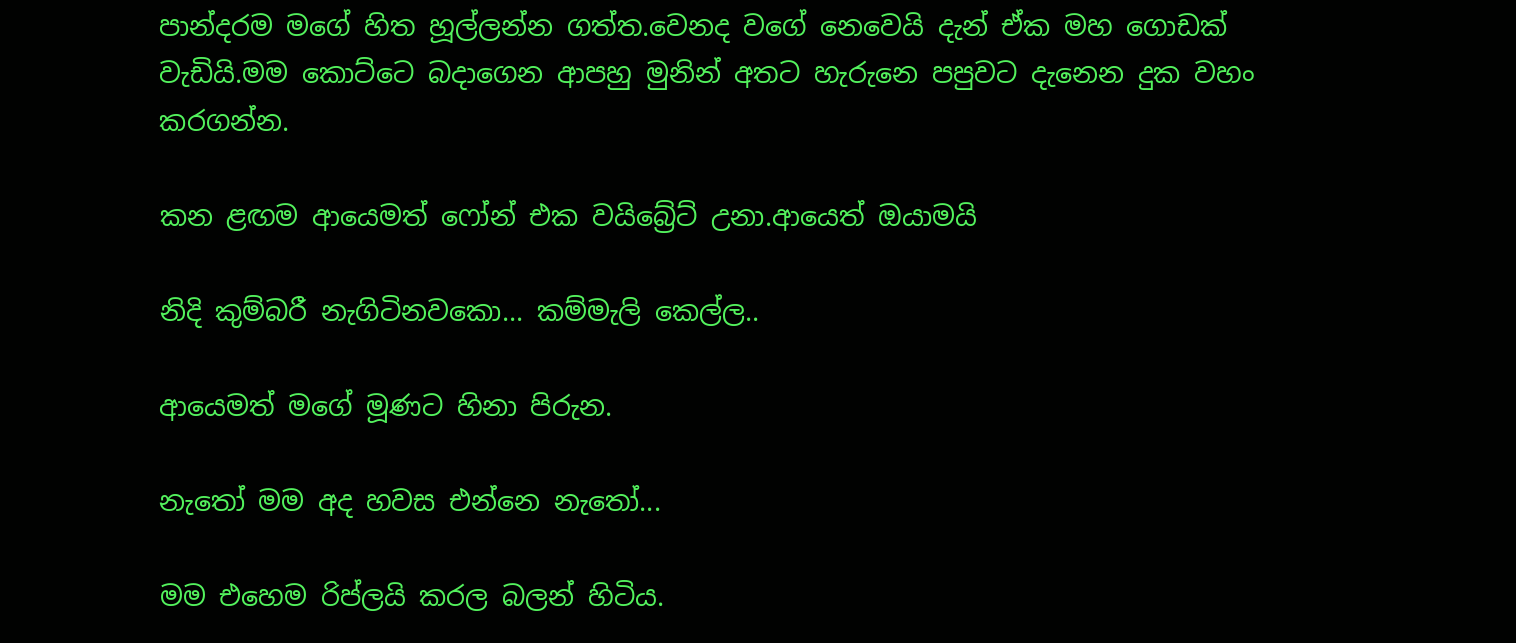පාන්දරම මගේ හිත හූල්ලන්න ගත්ත.වෙනද වගේ නෙවෙයි දැන් ඒක මහ ගොඩක් වැඩියි.මම කොට්ටෙ බදාගෙන ආපහු මුනින් අතට හැරුනෙ පපුවට දැනෙන දුක වහං කරගන්න.

කන ළඟම ආයෙමත් ෆෝන් එක වයිබ්‍රේට් උනා.ආයෙත් ඔයාමයි

නිදි කුම්බරී නැගිටිනවකො... කම්මැලි කෙල්ල..

ආයෙමත් මගේ මූණට හිනා පිරුන.

නැතෝ මම අද හවස එන්නෙ නැතෝ...

මම එහෙම රිප්ලයි කරල බලන් හිටිය.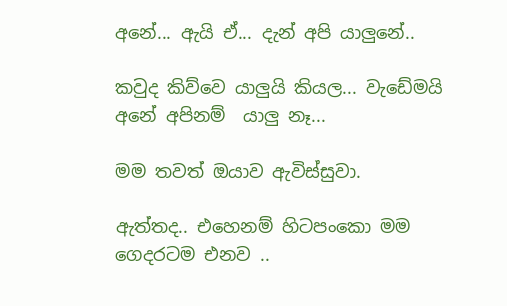අනේ... ඇයි ඒ... දැන් අපි යාලුනේ..

කවුද කිව්වෙ යාලුයි කියල... වැඩේමයි අනේ අපිනම්  යාලු නෑ...

මම තවත් ඔයාව ඇවිස්සුවා.

ඇත්තද.. එහෙනම් හිටපංකො මම ගෙදරටම එනව ..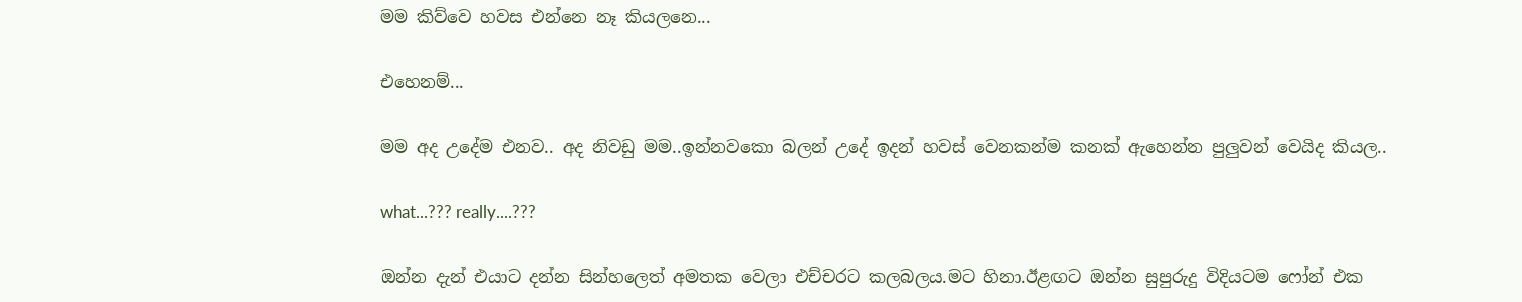මම කිව්වෙ හවස එන්නෙ නෑ කියලනෙ...

එහෙනම්...

මම අද උදේම එනව.. අද නිවඩු මම..ඉන්නවකො බලන් උදේ ඉදන් හවස් වෙනකන්ම කනක් ඇහෙන්න පුලුවන් වෙයිද කියල..

what...??? really....???

ඔන්න දැන් එයාට දන්න සින්හලෙත් අමතක වෙලා එච්චරට කලබලය.මට හිනා.ඊළඟට ඔන්න සුපුරුදු විදියටම ෆෝන් එක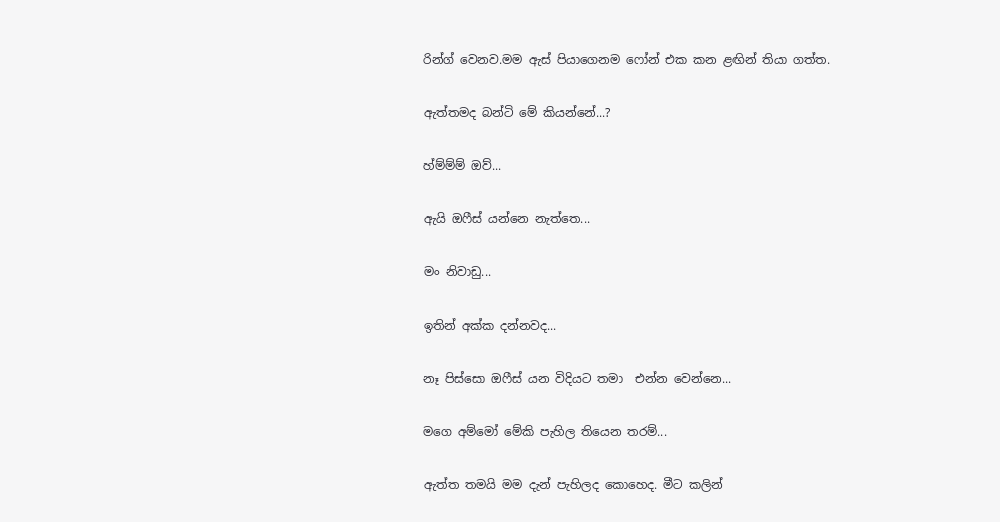රින්ග් වෙනව.මම ඇස් පියාගෙනම ෆෝන් එක කන ළඟින් තියා ගත්ත.

ඇත්තමද බන්ටි මේ කියන්නේ...?

හ්ම්ම්ම් ඔව්...

ඇයි ඔෆීස් යන්නෙ නැත්තෙ...

මං නිවාඩු...

ඉතින් අක්ක දන්නවද...

නෑ පිස්සො ඔෆීස් යන විදියට තමා  එන්න වෙන්නෙ...

මගෙ අම්මෝ මේකි පැහිල තියෙන තරම්...

ඇත්ත තමයි මම දැන් පැහිලද කොහෙද. මීට කලින්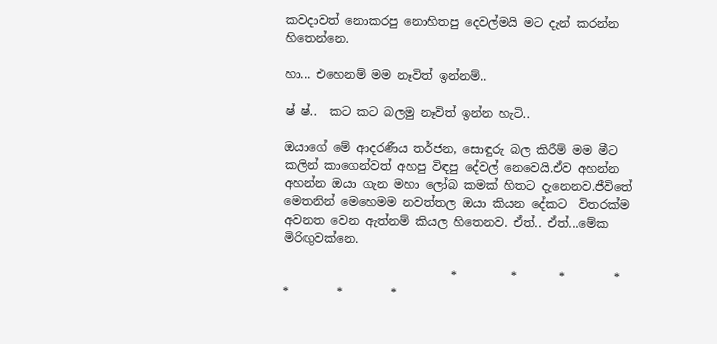කවදාවත් නොකරපු නොහිතපු දෙවල්මයි මට දැන් කරන්න හිතෙන්නෙ.

හා... එහෙනම් මම නෑවිත් ඉන්නම්..

ෂ් ෂ්..  කට කට බලමු නෑවිත් ඉන්න හැටි..

ඔයාගේ මේ ආදරණීය තර්ජන, සොඳුරු බල කිරීම් මම මීට කලින් කාගෙන්වත් අහපු විඳපු දේවල් නෙවෙයි.ඒව අහන්න අහන්න ඔයා ගැන මහා ලෝබ කමක් හිතට දැනෙනව.ජීවිතේ මෙතනින් මෙහෙමම නවත්තල ඔයා කියන දේකට  විතරක්ම අවනත වෙන ඇත්නම් කියල හිතෙනව. ඒත්.. ඒත්...මේක මිරිඟුවක්නෙ.

                            *         *       *        *        *        *        *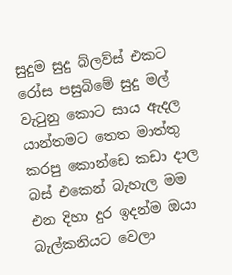සුදුම සුදු බ්ලව්ස් එකට රෝස පසුබිමේ සුදු මල් වැටුනු කොට සාය ඇදල යාන්තමට තෙත මාත්තු කරපු කොන්ඩෙ කඩා දාල බස් එකෙන් බැහැල මම එන දිහා දුර ඉදන්ම ඔයා බැල්කනියට වෙලා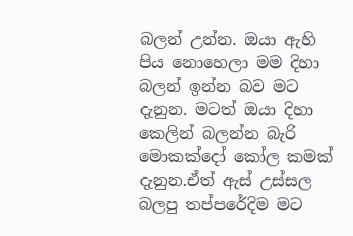බලන් උන්න. ඔයා ඇහි පිය නොහෙලා මම දිහා බලන් ඉන්න බව මට දැනුන. මටත් ඔයා දිහා කෙලින් බලන්න බැරි මොකක්දෝ කෝල කමක් දැනුන.ඒත් ඇස් උස්සල බලපු තප්පරේදිම මට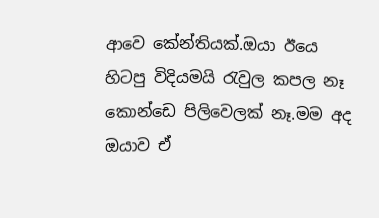ආවෙ කේන්තියක්.ඔයා ඊයෙ හිටපු විදියමයි රැවුල කපල නෑ කොන්ඩෙ පිලිවෙලක් නෑ.මම අද ඔයාව ඒ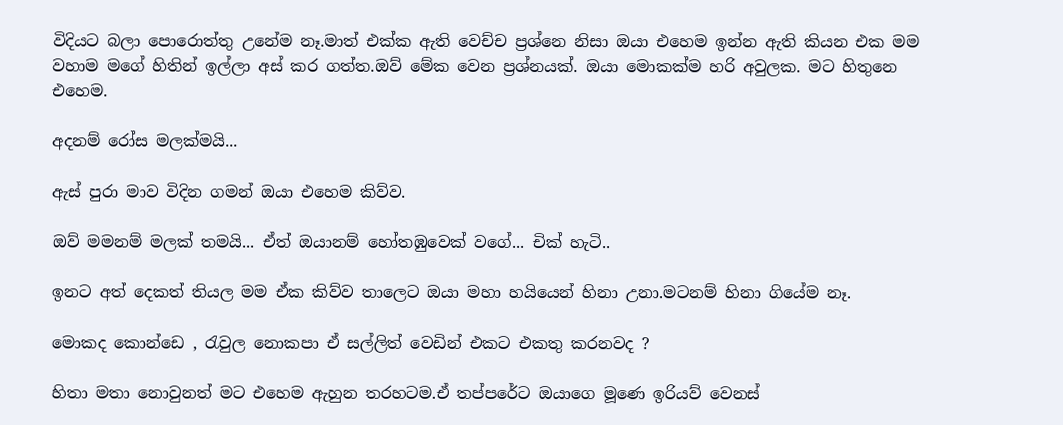විදියට බලා පොරොත්තු උනේම නෑ.මාත් එක්ක ඇති වෙච්ච ප්‍රශ්නෙ නිසා ඔයා එහෙම ඉන්න ඇති කියන එක මම වහාම මගේ හිතින් ඉල්ලා අස් කර ගත්ත.ඔව් මේක වෙන ප්‍රශ්නයක්. ඔයා මොකක්ම හරි අවුලක. මට හිතුනෙ එහෙම.

අදනම් රෝස මලක්මයි...

ඇස් පුරා මාව විදින ගමන් ඔයා එහෙම කිව්ව.

ඔව් මමනම් මලක් තමයි... ඒත් ඔයානම් හෝතඹුවෙක් වගේ... චික් හැටි..

ඉනට අත් දෙකත් තියල මම ඒක කිව්ව තාලෙට ඔයා මහා හයියෙන් හිනා උනා.මටනම් හිනා ගියේම නෑ.

මොකද කොන්ඩෙ , රැවුල නොකපා ඒ සල්ලිත් වෙඩින් එකට එකතු කරනවද ?

හිතා මතා නොවුනත් මට එහෙම ඇහුන තරහටම.ඒ තප්පරේට ඔයාගෙ මූණෙ ඉරියව් වෙනස්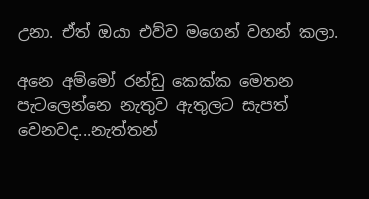උනා. ඒත් ඔයා එව්ව මගෙන් වහන් කලා.

අනෙ අම්මෝ රන්ඩු කෙක්ක මෙතන පැටලෙන්නෙ නැතුව ඇතුලට සැපත් වෙනවද...නැත්තන්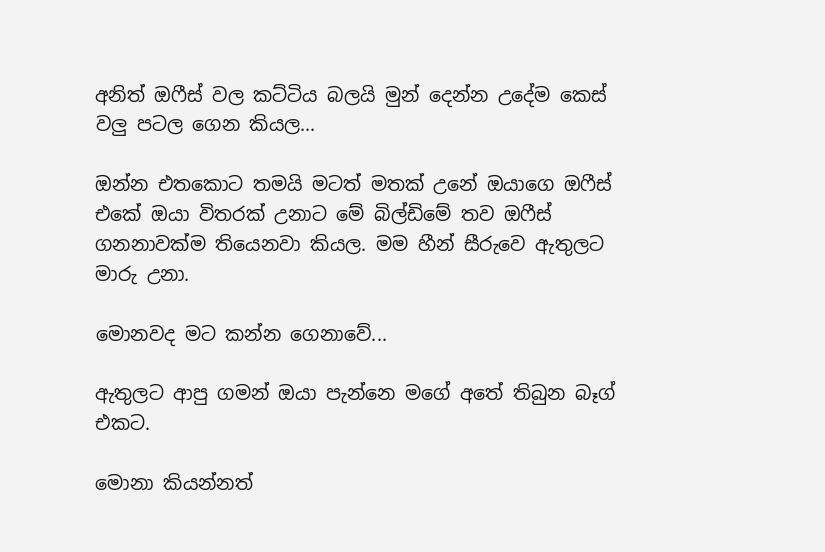අනිත් ඔෆීස් වල කට්ටිය බලයි මුන් දෙන්න උදේම කෙස් වලු පටල ගෙන කියල...

ඔන්න එතකොට තමයි මටත් මතක් උනේ ඔයාගෙ ඔෆීස් එකේ ඔයා විතරක් උනාට මේ බිල්ඩිමේ තව ඔෆීස් ගනනාවක්ම තියෙනවා කියල. මම හීන් සීරුවෙ ඇතුලට මාරු උනා.

මොනවද මට කන්න ගෙනාවේ...

ඇතුලට ආපු ගමන් ඔයා පැන්නෙ මගේ අතේ තිබුන බෑග් එකට.

මොනා කියන්නත්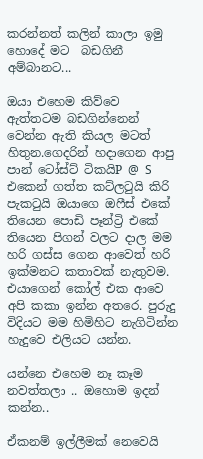කරන්නත් කලින් කාලා ඉමු හොදේ මට  බඩගිනී අම්බානට...

ඔයා එහෙම කිව්වෙ ඇත්තටම බඩගින්නෙන් වෙන්න ඇති කියල මටත් හිතුන.ගෙදරින් හදාගෙන ආපු පාන් ටෝස්ට් ටිකයිP @ S එකෙන් ගත්ත කට්ලටුයි කිරි පැකටුයි ඔයාගෙ ඔෆීස් එකේ තියෙන පොඩි පෑන්ට්‍රි එකේ තියෙන පිගන් වලට දාල මම හරි ගස්ස ගෙන ආවෙත් හරි ඉක්මනට කතාවක් නැතුවම. එයාගෙන් කෝල් එක ආවෙ අපි කකා ඉන්න අතරෙ. පුරුදු විදියට මම හිමිහිට නැගිටින්න හැදුවෙ එලියට යන්න.

යන්නෙ එහෙම නෑ කෑම නවත්තලා .. ඔහොම ඉදන් කන්න..

ඒකනම් ඉල්ලීමක් නෙවෙයි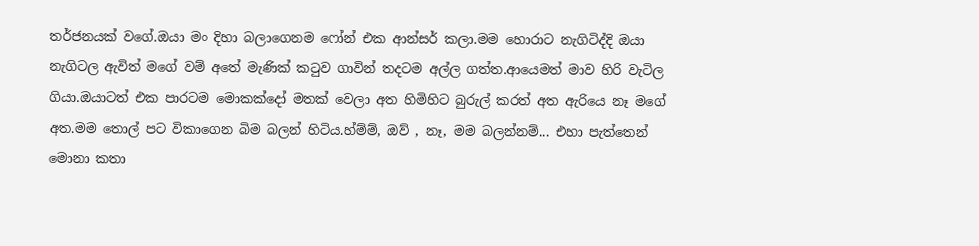තර්ජනයක් වගේ.ඔයා මං දිහා බලාගෙනම ෆෝන් එක ආන්සර් කලා.මම හොරාට නැගිටිද්දි ඔයා නැගිටල ඇවිත් මගේ වම් අතේ මැණික් කටුව ගාවින් තදටම අල්ල ගත්ත.ආයෙමත් මාව හිරි වැටිල ගියා.ඔයාටත් එක පාරටම මොකක්දෝ මතක් වෙලා අත හිමිහිට බුරුල් කරත් අත ඇරියෙ නෑ මගේ අත.මම තොල් පට විකාගෙන බිම බලන් හිටිය.හ්ම්ම්, ඔව් , නෑ, මම බලන්නම්... එහා පැත්තෙන් මොනා කතා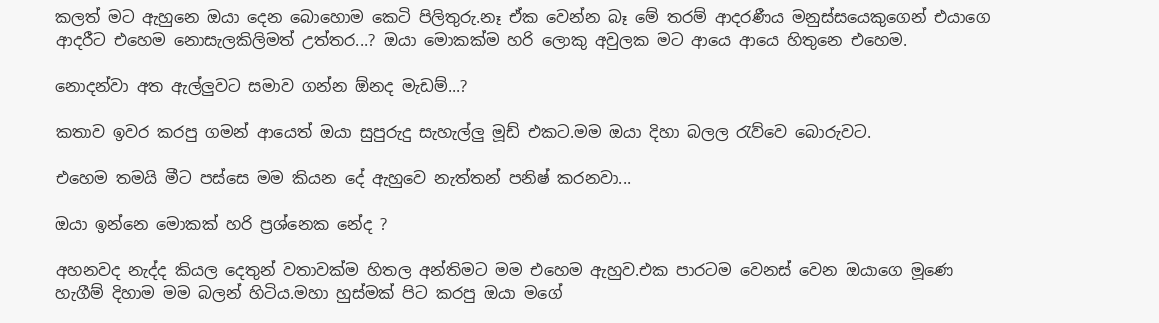කලත් මට ඇහුනෙ ඔයා දෙන බොහොම කෙටි පිලිතුරු.නෑ ඒක වෙන්න බෑ මේ තරම් ආදරණීය මනුස්සයෙකුගෙන් එයාගෙ ආදරීට එහෙම නොසැලකිලිමත් උත්තර...? ඔයා මොකක්ම හරි ලොකු අවුලක මට ආයෙ ආයෙ හිතුනෙ එහෙම.

නොදන්වා අත ඇල්ලුවට සමාව ගන්න ඕනද මැඩම්...?

කතාව ඉවර කරපු ගමන් ආයෙත් ඔයා සුපුරුදු සැහැල්ලු මූඩ් එකට.මම ඔයා දිහා බලල රැව්වෙ බොරුවට.

එහෙම තමයි මීට පස්සෙ මම කියන දේ ඇහුවෙ නැත්තන් පනිෂ් කරනවා...

ඔයා ඉන්නෙ මොකක් හරි ප්‍රශ්නෙක නේද ?

අහනවද නැද්ද කියල දෙතුන් වතාවක්ම හිතල අන්තිමට මම එහෙම ඇහුව.එක පාරටම වෙනස් වෙන ඔයාගෙ මූණෙ හැගීම් දිහාම මම බලන් හිටිය.මහා හුස්මක් පිට කරපු ඔයා මගේ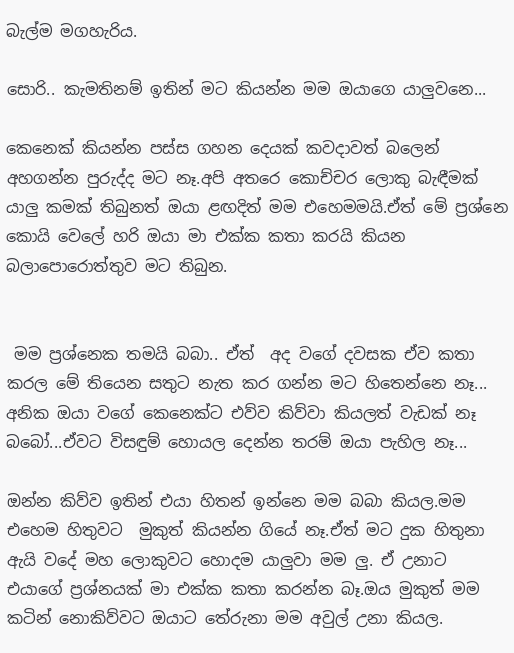බැල්ම මගහැරිය.

සොරි.. කැමතිනම් ඉතින් මට කියන්න මම ඔයාගෙ යාලුවනෙ...

කෙනෙක් කියන්න පස්ස ගහන දෙයක් කවදාවත් බලෙන් අහගන්න පුරුද්ද මට නෑ.අපි අතරෙ කොච්චර ලොකු බැඳීමක් යාලු කමක් තිබුනත් ඔයා ළඟදිත් මම එහෙමමයි.ඒත් මේ ප්‍රශ්නෙ කොයි වෙලේ හරි ඔයා මා එක්ක කතා කරයි කියන බලාපොරොත්තුව මට තිබුන.


 මම ප්‍රශ්නෙක තමයි බබා.. ඒත්  අද වගේ දවසක ඒව කතා කරල මේ තියෙන සතුට නැත කර ගන්න මට හිතෙන්නෙ නෑ... අනික ඔයා වගේ කෙනෙක්ට එව්ව කිව්වා කියලත් වැඩක් නෑ  බබෝ...ඒවට විසඳුම් හොයල දෙන්න තරම් ඔයා පැහිල නෑ...

ඔන්න කිව්ව ඉතින් එයා හිතන් ඉන්නෙ මම බබා කියල.මම එහෙම හිතුවට  මුකුත් කියන්න ගියේ නෑ.ඒත් මට දුක හිතුනා ඇයි වදේ මහ ලොකුවට හොදම යාලුවා මම ලු. ඒ උනාට  එයාගේ ප්‍රශ්නයක් මා එක්ක කතා කරන්න බෑ.ඔය මුකුත් මම කටින් නොකිව්වට ඔයාට තේරුනා මම අවුල් උනා කියල.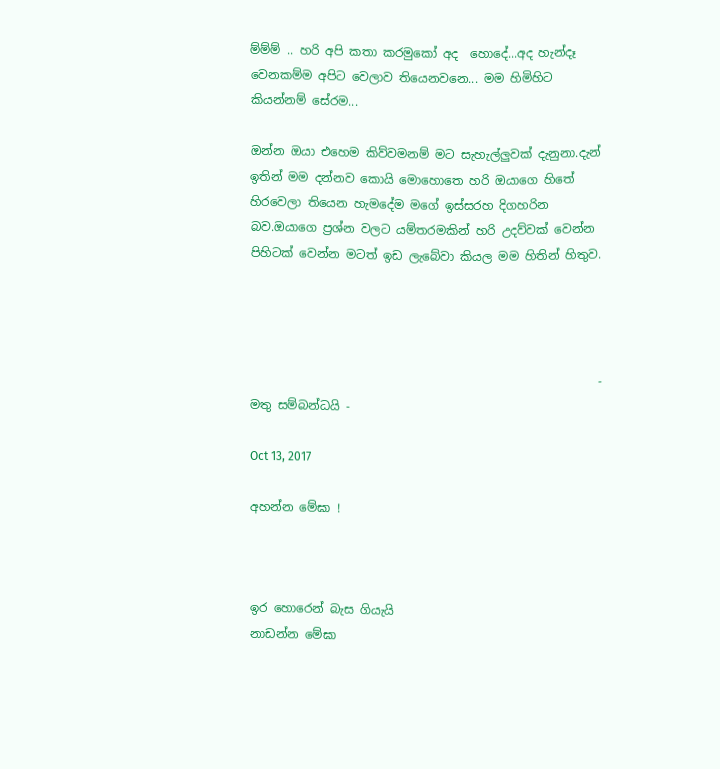ම්ම්ම් .. හරි අපි කතා කරමුකෝ අද  හොදේ...අද හැන්දෑ වෙනකම්ම අපිට වෙලාව තියෙනවනෙ... මම හිමිහිට කියන්නම් සේරම...

ඔන්න ඔයා එහෙම කිව්වමනම් මට සැහැල්ලුවක් දැනුනා.දැන් ඉතින් මම දන්නව කොයි මොහොතෙ හරි ඔයාගෙ හිතේ හිරවෙලා තියෙන හැමදේම මගේ ඉස්සරහ දිගහරින බව.ඔයාගෙ ප්‍රශ්න වලට යම්තරමකින් හරි උදව්වක් වෙන්න පිහිටක් වෙන්න මටත් ඉඩ ලැබේවා කියල මම හිතින් හිතුව.




                                                          - මතු සම්බන්ධයි -

Oct 13, 2017

අහන්න මේඝා !



ඉර හොරෙන් බැස ගියැයි
නාඩන්න මේඝා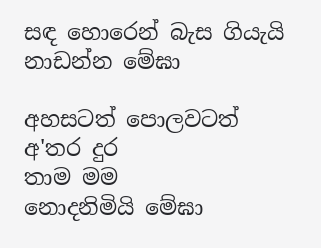සඳ හොරෙන් බැස ගියැයි
නාඩන්න මේඝා

අහසටත් පොලවටත්
අ'තර දුර
තාම මම
නොදනිමියි මේඝා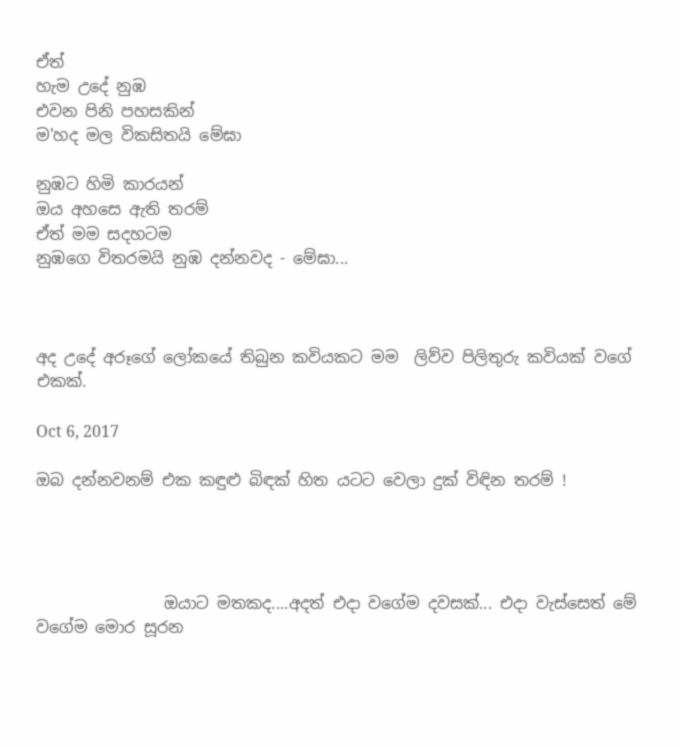ඒත්
හැම උදේ නුඹ
එවන පිනි පහසකින්
ම'හද මල විකසිතයි මේඝා

නුඹට හිමි කාරයන්
ඔය අහසෙ ඇති තරම්
ඒත් මම සදහටම
නුඹගෙ විතරමයි නුඹ දන්නවද - මේඝා...



අද උදේ අරූගේ ලෝකයේ තිබුන කවියකට මම  ලිව්ව පිලිතුරු කවියක් වගේ එකක්.

Oct 6, 2017

ඔබ දන්නවනම් එක කඳුළු බිඳක් හිත යටට වෙලා දුක් විඳින තරම් !




                ඔයාට මතකද....අදත් එදා වගේම දවසක්... එදා වැස්සෙත් මේ වගේම මොර සූරන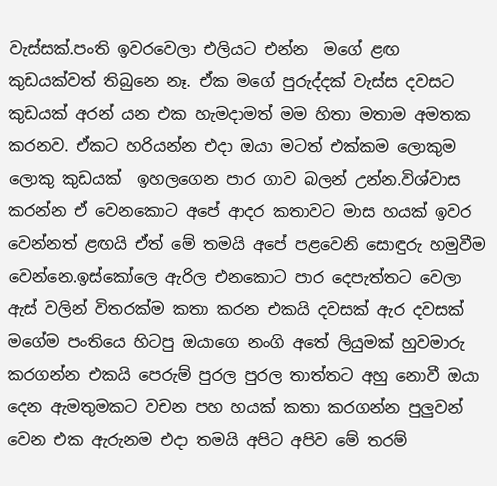වැස්සක්.පංති ඉවරවෙලා එලියට එන්න  මගේ ළඟ කුඩයක්වත් තිබුනෙ නෑ. ඒක මගේ පුරුද්දක් වැස්ස දවසට කුඩයක් අරන් යන එක හැමදාමත් මම හිතා මතාම අමතක කරනව. ඒකට හරියන්න එදා ඔයා මටත් එක්කම ලොකුම ලොකු කුඩයක්  ඉහලගෙන පාර ගාව බලන් උන්න.විශ්වාස කරන්න ඒ වෙනකොට අපේ ආදර කතාවට මාස හයක් ඉවර වෙන්නත් ළඟයි ඒත් මේ තමයි අපේ පළවෙනි සොඳුරු හමුවීම වෙන්නෙ.ඉස්කෝලෙ ඇරිල එනකොට පාර දෙපැත්තට වෙලා ඇස් වලින් විතරක්ම කතා කරන එකයි දවසක් ඇර දවසක් මගේම පංතියෙ හිටපු ඔයාගෙ නංගි අතේ ලියුමක් හුවමාරු කරගන්න එකයි පෙරුම් පුරල පුරල තාත්තට අහු නොවී ඔයා දෙන ඇමතුමකට වචන පහ හයක් කතා කරගන්න පුලුවන් වෙන එක ඇරුනම එදා තමයි අපිට අපිව මේ තරම්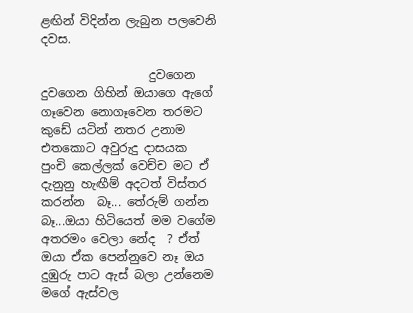ළඟින් විදින්න ලැබුන පලවෙනි දවස.

                  දුවගෙන දුවගෙන ගිහින් ඔයාගෙ ඇගේ ගෑවෙන නොගෑවෙන තරමට කුඩේ යටින් නතර උනාම එතකොට අවුරුදු දාසයක පුංචි කෙල්ලක් වෙච්ච මට ඒ දැනුනු හැඟීම් අදටත් විස්තර කරන්න  බෑ... තේරුම් ගන්න බෑ...ඔයා හිටියෙත් මම වගේම අතරමං වෙලා නේද  ? ඒත් ඔයා ඒක පෙන්නුවෙ නෑ ඔය දුඹුරු පාට ඇස් බලා උන්නෙම මගේ ඇස්වල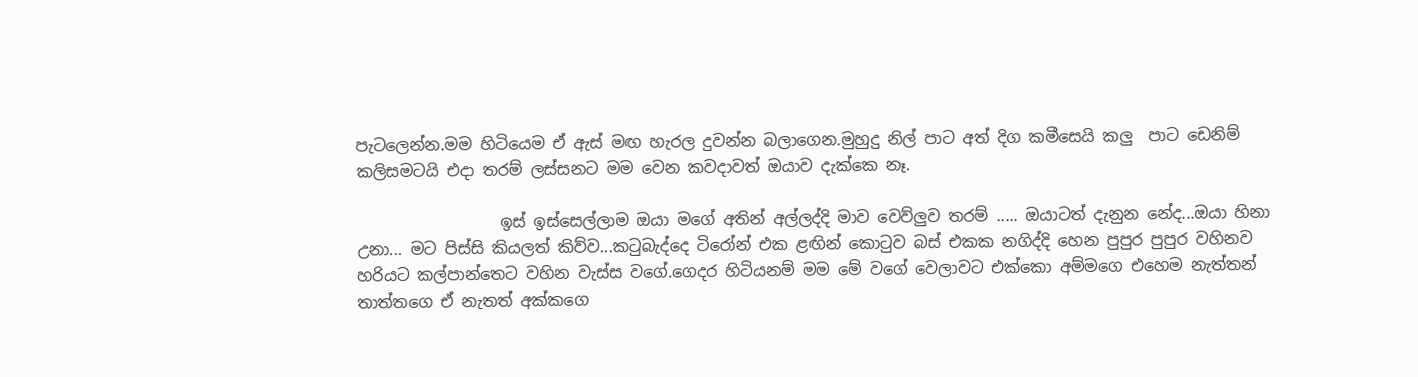පැටලෙන්න.මම හිටියෙම ඒ ඇස් මඟ හැරල දුවන්න බලාගෙන.මුහුදු නිල් පාට අත් දිග කමීසෙයි කලු  පාට ඩෙනිම් කලිසමටයි එදා තරම් ලස්සනට මම වෙන කවදාවත් ඔයාව දැක්කෙ නෑ.

                  ඉස් ඉස්සෙල්ලාම ඔයා මගේ අතින් අල්ලද්දි මාව වෙව්ලුව තරම් ..... ඔයාටත් දැනුන නේද...ඔයා හිනා උනා... මට පිස්සි කියලත් කිව්ව...කටුබැද්දෙ ටිරෝන් එක ළඟින් කොටුව බස් එකක නගිද්දි හෙන පුපුර පුපුර වහිනව හරියට කල්පාන්තෙට වහින වැස්ස වගේ.ගෙදර හිටියනම් මම මේ වගේ වෙලාවට එක්කො අම්මගෙ එහෙම නැත්තන් තාත්තගෙ ඒ නැතත් අක්කගෙ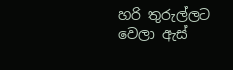හරි තුරුල්ලට වෙලා ඇස්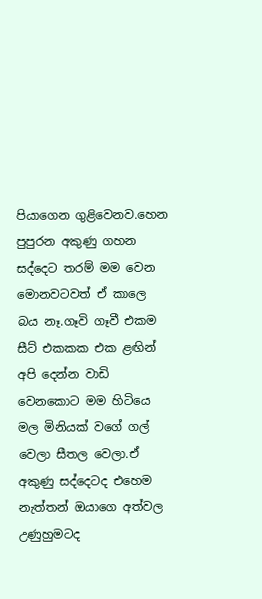පියාගෙන ගුළිවෙනව.හෙන පුපුරන අකුණු ගහන සද්දෙට තරම් මම වෙන මොනවටවත් ඒ කාලෙ බය නෑ.ගෑවි ගෑවී එකම  සීට් එකකක එක ළඟින් අපි දෙන්න වාඩි වෙනකොට මම හිටියෙ මල මිනියක් වගේ ගල් වෙලා සීතල වෙලා.ඒ අකුණු සද්දෙටද එහෙම නැත්තන් ඔයාගෙ අත්වල උණුහුමටද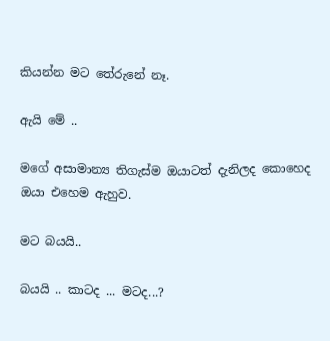කියන්න මට තේරුනේ නෑ.

ඇයි මේ ..

මගේ අසාමාන්‍ය තිගැස්ම ඔයාටත් දැනිලද කොහෙද ඔයා එහෙම ඇහුව.

මට බයයි..

බයයි .. කාටද ... මටද...?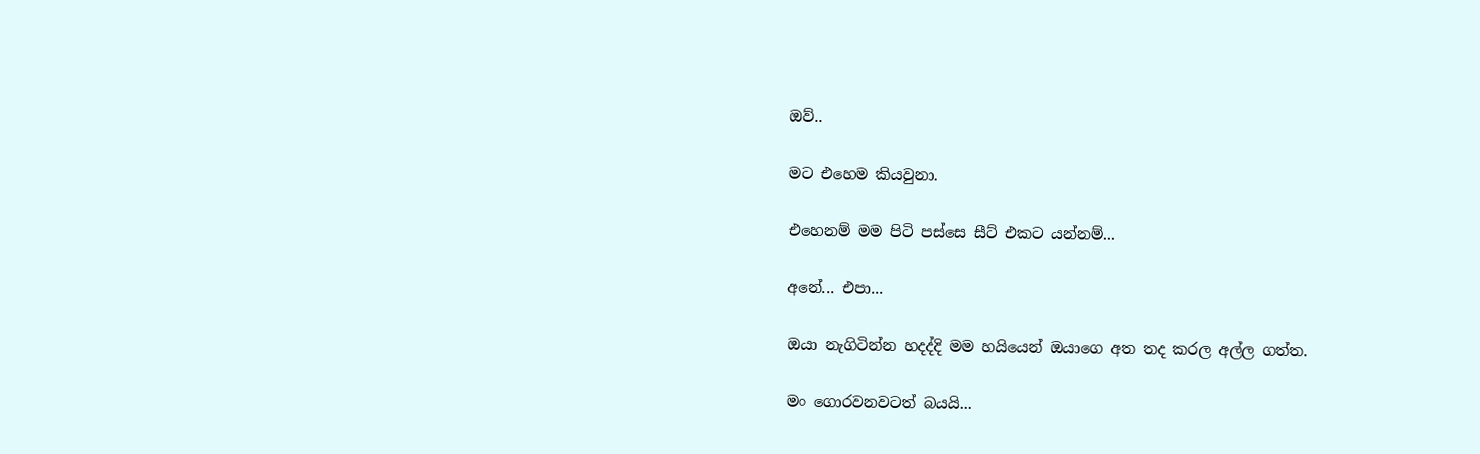ඔව්..

මට එහෙම කියවුනා.

එහෙනම් මම පිටි පස්සෙ සීට් එකට යන්නම්...

අනේ... එපා...

ඔයා නැගිටින්න හදද්දි මම හයියෙන් ඔයාගෙ අත තද කරල අල්ල ගත්ත.

මං ගොරවනවටත් බයයි...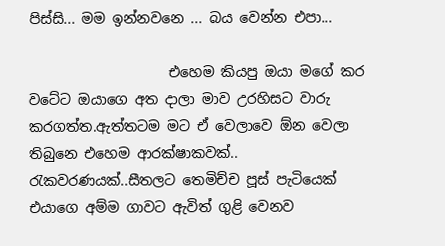පිස්සි... මම ඉන්නවනෙ ... බය වෙන්න එපා...

                    එහෙම කියපු ඔයා මගේ කර වටේට ඔයාගෙ අත දාලා මාව උරහිසට වාරු කරගත්ත.ඇත්තටම මට ඒ වෙලාවෙ ඕන වෙලා තිබුනෙ එහෙම ආරක්ෂාකවක්.. රැකවරණයක්..සීතලට තෙමිච්ච පූස් පැටියෙක් එයාගෙ අම්ම ගාවට ඇවිත් ගුළි වෙනව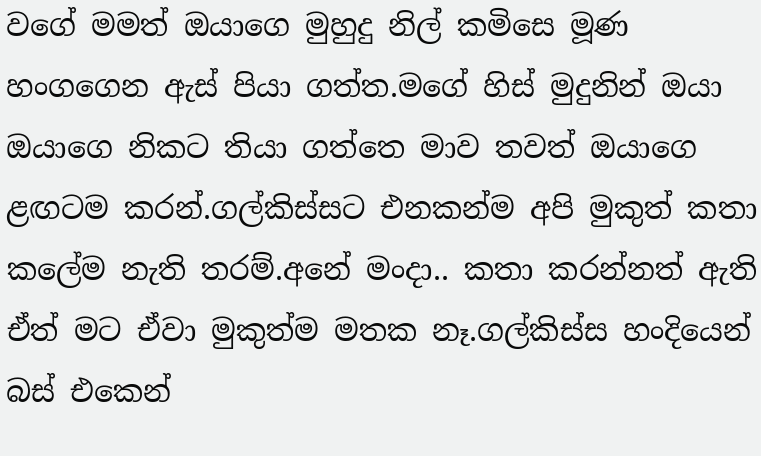වගේ මමත් ඔයාගෙ මුහුදු නිල් කමිසෙ මූණ හංගගෙන ඇස් පියා ගත්ත.මගේ හිස් මුදුනින් ඔයා ඔයාගෙ නිකට තියා ගත්තෙ මාව තවත් ඔයාගෙ ළඟටම කරන්.ගල්කිස්සට එනකන්ම අපි මුකුත් කතා කලේම නැති තරම්.අනේ මංදා.. කතා කරන්නත් ඇති ඒත් මට ඒවා මුකුත්ම මතක නෑ.ගල්කිස්ස හංදියෙන් බස් එකෙන්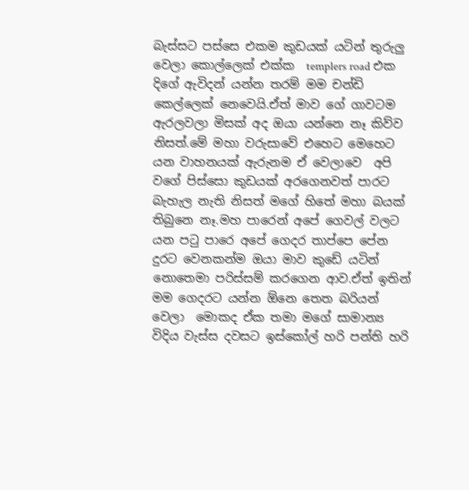බැස්සට පස්සෙ එකම කුඩයක් යටින් තුරුලු වෙලා කොල්ලෙක් එක්ක  templers road එක දිගේ ඇවිදන් යන්න තරම් මම චන්ඩි කෙල්ලෙක් නෙවෙයි.ඒත් මාව ගේ ගාවටම ඇරලවලා මිසක් අද ඔයා යන්නෙ නෑ කිව්ව නිසත්.මේ මහා වරුසාවේ එහෙට මෙහෙට යන වාහනයක් ඇරුනම ඒ වෙලාවෙ  අපි වගේ පිස්සො කුඩයක් අරගෙනවත් පාරට බැහැල නැති නිසත් මගේ හිතේ මහා බයක් තිබුනෙ නෑ.මහ පාරෙන් අපේ ගෙවල් වලට යන පටු පාරෙ අපේ ගෙදර තාප්පෙ පේන දුරට වෙනකන්ම ඔයා මාව කුඩේ යටින් නොතෙමා පරිස්සම් කරගෙන ආව.ඒත් ඉතින් මම ගෙදරට යන්න ඕනෙ තෙත බරියන් වෙලා  මොකද ඒක තමා මගේ සාමාන්‍ය  විදිය වැස්ස දවසට ඉස්කෝල් හරි පන්ති හරි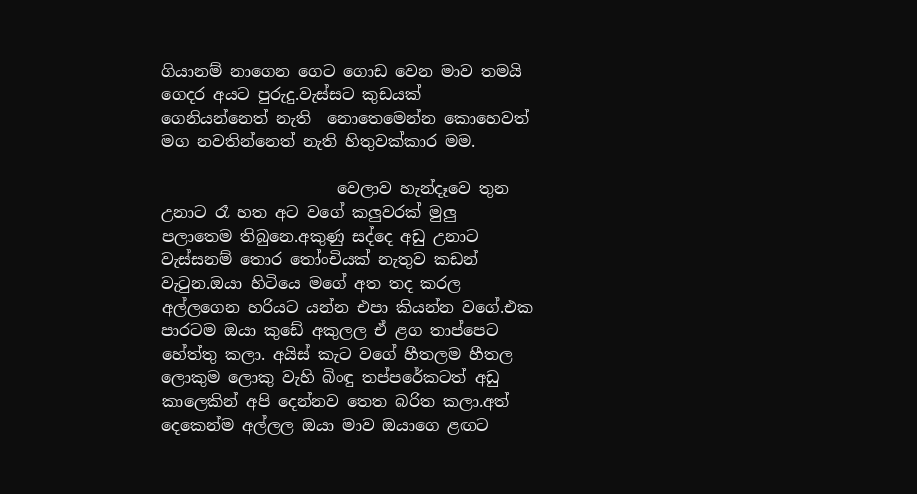ගියානම් නාගෙන ගෙට ගොඩ වෙන මාව තමයි ගෙදර අයට පුරුදු.වැස්සට කුඩයක් ගෙනියන්නෙත් නැති  නොතෙමෙන්න කොහෙවත් මග නවතින්නෙත් නැති හිතුවක්කාර මම.

                      වෙලාව හැන්දෑවෙ තුන  උනාට රෑ හත අට වගේ කලුවරක් මුලු පලාතෙම තිබුනෙ.අකුණු සද්දෙ අඩු උනාට වැස්සනම් තොර තෝංචියක් නැතුව කඩන් වැටුන.ඔයා හිටියෙ මගේ අත තද කරල අල්ලගෙන හරියට යන්න එපා කියන්න වගේ.එක පාරටම ඔයා කුඩේ අකුලල ඒ ළග තාප්පෙට හේත්තු කලා. අයිස් කැට වගේ හීතලම හීතල ලොකුම ලොකු වැහි බිංඳු තප්පරේකටත් අඩු කාලෙකින් අපි දෙන්නව තෙත බරිත කලා.අත් දෙකෙන්ම අල්ලල ඔයා මාව ඔයාගෙ ළඟට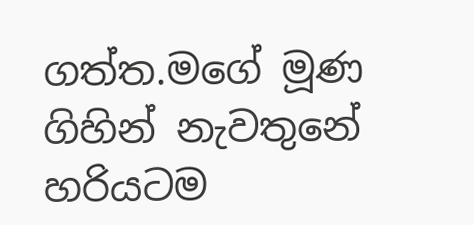ගත්ත.මගේ මූණ ගිහින් නැවතුනේ හරියටම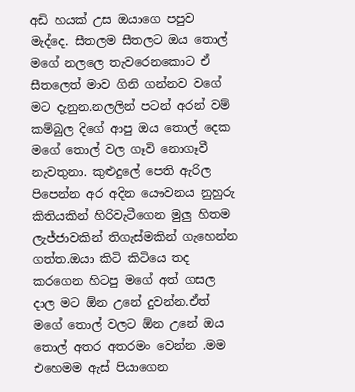අඩි හයක් උස ඔයාගෙ පපුව මැද්දෙ. සීතලම සීතලට ඔය තොල් මගේ නලලෙ තැවරෙනකොට ඒ සීතලෙත් මාව ගිනි ගන්නව වගේ මට දැනුන.නලලින් පටන් අරන් වම් කම්බුල දිගේ ආපු ඔය තොල් දෙක මගේ තොල් වල ගෑවි නොගෑවී නැවතුනා. කුළුදුලේ පෙති ඇරිල පිපෙන්න අර අදින යෞවනය නුහුරු කිතියකින් හිරිවැටීගෙන මුලු හිතම ලැජ්ජාවකින් තිගැස්මකින් ගැහෙන්න ගත්ත.ඔයා කිටි කිටියෙ තද කරගෙන හිටපු මගේ අත් ගසල දාල මට ඕන උනේ දුවන්න.ඒත් මගේ තොල් වලට ඕන උනේ ඔය තොල් අතර අතරමං වෙන්න .මම එහෙමම ඇස් පියාගෙන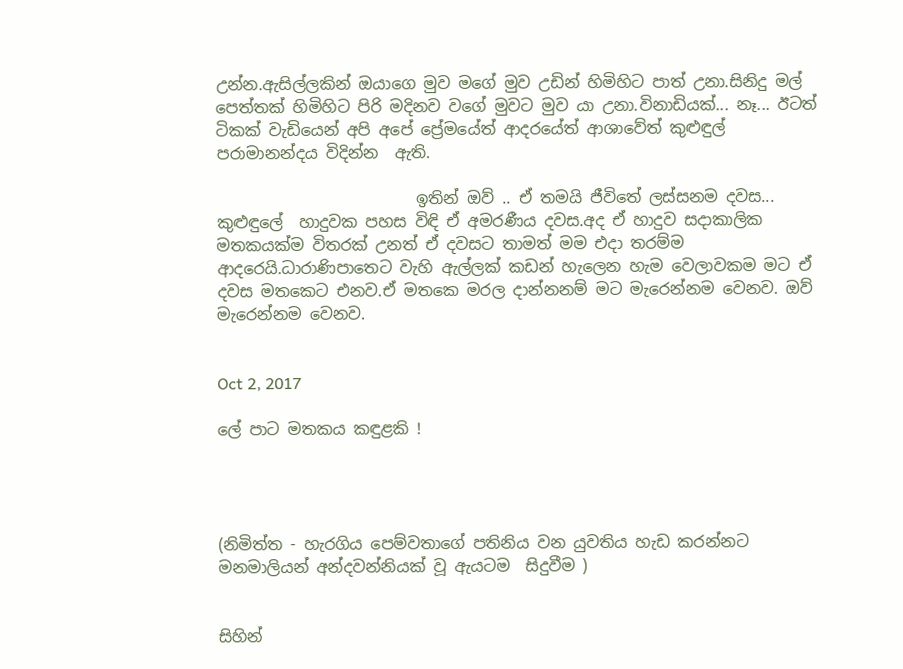උන්න.ඇසිල්ලකින් ඔයාගෙ මුව මගේ මුව උඩින් හිමිහිට පාත් උනා.සිනිදු මල් පෙත්තක් හිමිහිට පිරි මදිනව වගේ මුවට මුව යා උනා.විනාඩියක්... නෑ... ඊටත්  ටිකක් වැඩියෙන් අපි අපේ ප්‍රේමයේත් ආදරයේත් ආශාවේත් කුළුඳුල් පරාමානන්දය විදින්න  ඇති.

                         ඉතින් ඔව් .. ඒ තමයි ජීවිතේ ලස්සනම දවස... කුළුඳුලේ  හාදුවක පහස විඳි ඒ අමරණීය දවස.අද ඒ හාදුව සදාකාලික මතකයක්ම විතරක් උනත් ඒ දවසට තාමත් මම එදා තරම්ම ආදරෙයි.ධාරාණිපාතෙට වැහි ඇල්ලක් කඩන් හැලෙන හැම වෙලාවකම මට ඒ දවස මතකෙට එනව.ඒ මතකෙ මරල දාන්නනම් මට මැරෙන්නම වෙනව. ඔව් මැරෙන්නම වෙනව.


Oct 2, 2017

ලේ පාට මතකය කඳුළකි !




(නිමිත්ත - හැරගිය පෙම්වතාගේ පතිනිය වන යුවතිය හැඩ කරන්නට මනමාලියන් අන්දවන්නියක් වූ ඇයටම  සිදුවීම )


සිහින්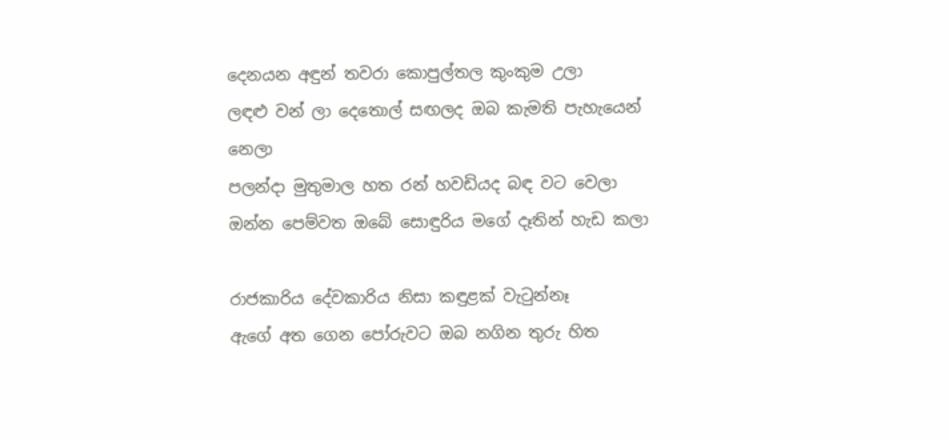දෙනයන අඳුන් තවරා කොපුල්තල කුංකුම උලා
ලඳළු වන් ලා දෙතොල් සඟලද ඔබ කැමති පැහැයෙන් නෙලා
පලන්දා මුතුමාල හත රන් හවඩියද බඳ වට වෙලා
ඔන්න පෙම්වත ඔබේ සොඳුරිය මගේ දෑතින් හැඩ කලා

රාජකාරිය දේවකාරිය නිසා කඳුළක් වැටුන්නෑ
ඇගේ අත ගෙන පෝරුවට ඔබ නගින තුරු හිත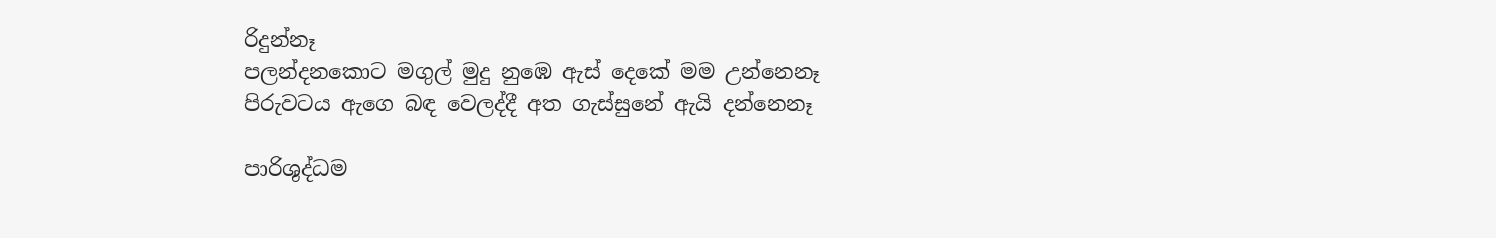රිදුන්නෑ
පලන්දනකොට මගුල් මුදු නුඹෙ ඇස් දෙකේ මම උන්නෙනෑ
පිරුවටය ඇගෙ බඳ වෙලද්දී අත ගැස්සුනේ ඇයි දන්නෙනෑ

පාරිශුද්ධම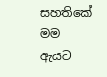සහතිකේ මම ඇයට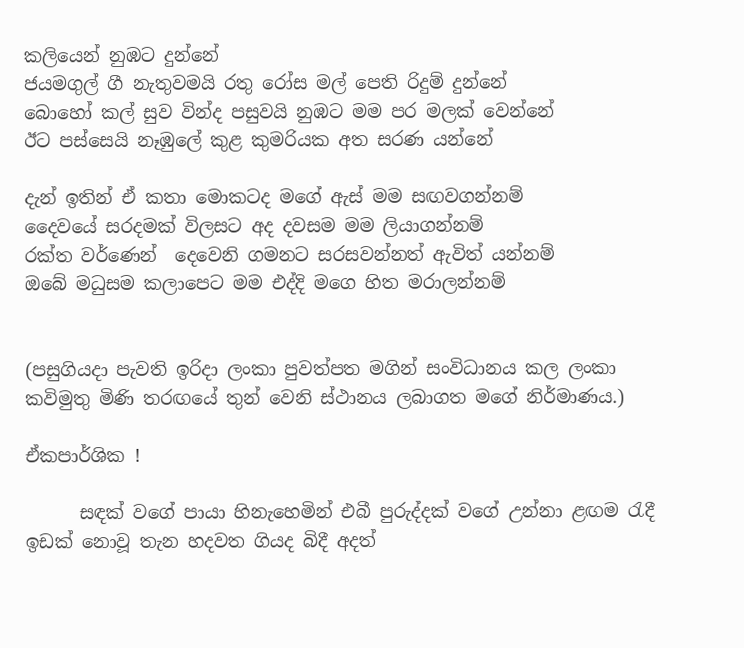කලියෙන් නුඹට දුන්නේ
ජයමගුල් ගී නැතුවමයි රතු රෝස මල් පෙති රිදුම් දුන්නේ
බොහෝ කල් සුව වින්ද පසුවයි නුඹට මම පර මලක් වෙන්නේ
ඊට පස්සෙයි නෑඹුලේ කුළ කුමරියක අත සරණ යන්නේ

දැන් ඉතින් ඒ කතා මොකටද මගේ ඇස් මම සඟවගන්නම්
දෛවයේ සරදමක් විලසට අද දවසම මම ලියාගන්නම්
රක්ත වර්ණෙන්  දෙවෙනි ගමනට සරසවන්නත් ඇවිත් යන්නම්
ඔබේ මධුසම කලාපෙට මම එද්දි මගෙ හිත මරාලන්නම්


(පසුගියදා පැවති ඉරිදා ලංකා පුවත්පත මගින් සංවිධානය කල ලංකා කවිමුතු මිණි තරඟයේ තුන් වෙනි ස්ථානය ලබාගත මගේ නිර්මාණය.)

ඒකපාර්ශික !

      සඳක් වගේ පායා හිනැහෙමින් එබී පුරුද්දක් වගේ උන්නා ළඟම රැදී ඉඩක් නොවූ තැන හදවත ගියද බිදී අදත්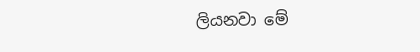ලියනවා මේ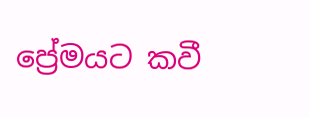ප්‍රේමයට කවී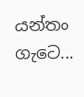යන්තං ගැටෙ...